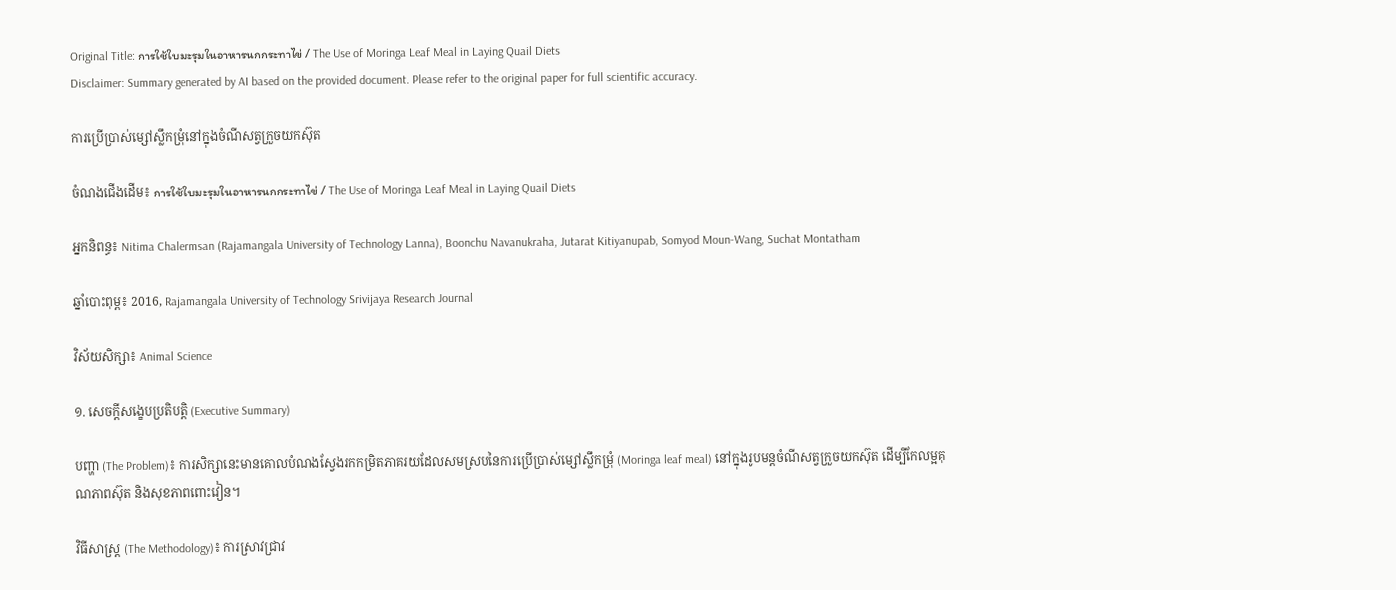Original Title: การใช้ใบมะรุมในอาหารนกกระทาไข่ / The Use of Moringa Leaf Meal in Laying Quail Diets
Disclaimer: Summary generated by AI based on the provided document. Please refer to the original paper for full scientific accuracy.

ការប្រើប្រាស់ម្សៅស្លឹកម្រុំនៅក្នុងចំណីសត្វក្រួចយកស៊ុត

ចំណងជើងដើម៖ การใช้ใบมะรุมในอาหารนกกระทาไข่ / The Use of Moringa Leaf Meal in Laying Quail Diets

អ្នកនិពន្ធ៖ Nitima Chalermsan (Rajamangala University of Technology Lanna), Boonchu Navanukraha, Jutarat Kitiyanupab, Somyod Moun-Wang, Suchat Montatham

ឆ្នាំបោះពុម្ព៖ 2016, Rajamangala University of Technology Srivijaya Research Journal

វិស័យសិក្សា៖ Animal Science

១. សេចក្តីសង្ខេបប្រតិបត្តិ (Executive Summary)

បញ្ហា (The Problem)៖ ការសិក្សានេះមានគោលបំណងស្វែងរកកម្រិតភាគរយដែលសមស្របនៃការប្រើប្រាស់ម្សៅស្លឹកម្រុំ (Moringa leaf meal) នៅក្នុងរូបមន្តចំណីសត្វក្រួចយកស៊ុត ដើម្បីកែលម្អគុណភាពស៊ុត និងសុខភាពពោះវៀន។

វិធីសាស្ត្រ (The Methodology)៖ ការស្រាវជ្រាវ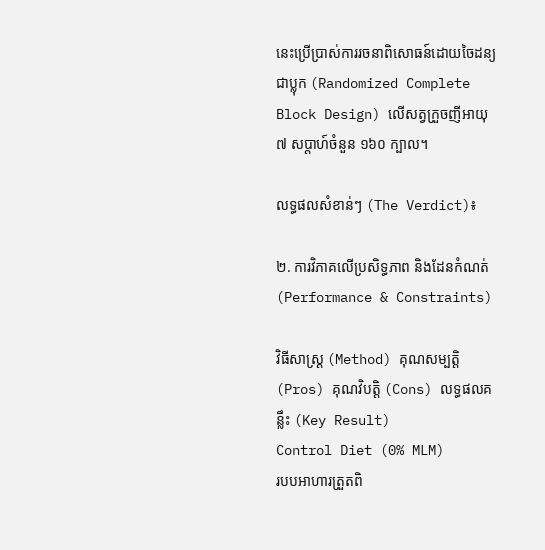នេះប្រើប្រាស់ការរចនាពិសោធន៍ដោយចៃដន្យជាប្លុក (Randomized Complete Block Design) លើសត្វក្រួចញីអាយុ ៧ សប្តាហ៍ចំនួន ១៦០ ក្បាល។

លទ្ធផលសំខាន់ៗ (The Verdict)៖

២. ការវិភាគលើប្រសិទ្ធភាព និងដែនកំណត់ (Performance & Constraints)

វិធីសាស្ត្រ (Method) គុណសម្បត្តិ (Pros) គុណវិបត្តិ (Cons) លទ្ធផលគន្លឹះ (Key Result)
Control Diet (0% MLM)
របបអាហារត្រួតពិ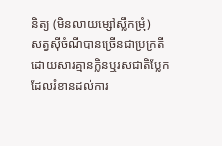និត្យ (មិនលាយម្សៅស្លឹកម្រុំ)
សត្វស៊ីចំណីបានច្រើនជាប្រក្រតី ដោយសារគ្មានក្លិនឬរសជាតិប្លែកដែលរំខានដល់ការ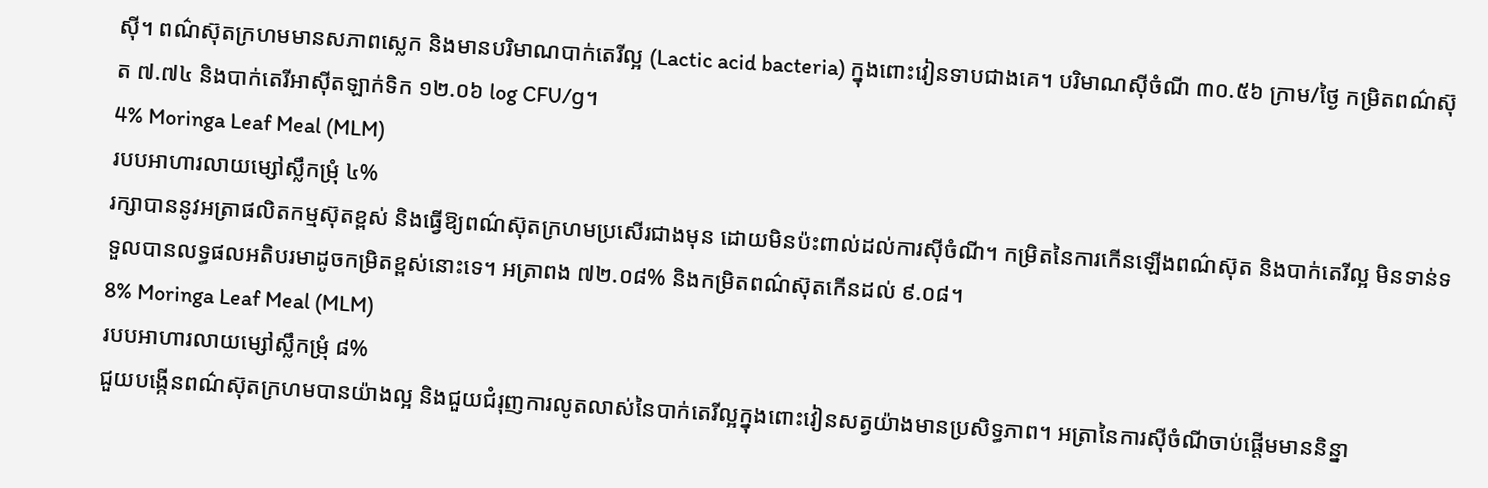ស៊ី។ ពណ៌ស៊ុតក្រហមមានសភាពស្លេក និងមានបរិមាណបាក់តេរីល្អ (Lactic acid bacteria) ក្នុងពោះវៀនទាបជាងគេ។ បរិមាណស៊ីចំណី ៣០.៥៦ ក្រាម/ថ្ងៃ កម្រិតពណ៌ស៊ុត ៧.៧៤ និងបាក់តេរីអាស៊ីតឡាក់ទិក ១២.០៦ log CFU/g។
4% Moringa Leaf Meal (MLM)
របបអាហារលាយម្សៅស្លឹកម្រុំ ៤%
រក្សាបាននូវអត្រាផលិតកម្មស៊ុតខ្ពស់ និងធ្វើឱ្យពណ៌ស៊ុតក្រហមប្រសើរជាងមុន ដោយមិនប៉ះពាល់ដល់ការស៊ីចំណី។ កម្រិតនៃការកើនឡើងពណ៌ស៊ុត និងបាក់តេរីល្អ មិនទាន់ទទួលបានលទ្ធផលអតិបរមាដូចកម្រិតខ្ពស់នោះទេ។ អត្រាពង ៧២.០៨% និងកម្រិតពណ៌ស៊ុតកើនដល់ ៩.០៨។
8% Moringa Leaf Meal (MLM)
របបអាហារលាយម្សៅស្លឹកម្រុំ ៨%
ជួយបង្កើនពណ៌ស៊ុតក្រហមបានយ៉ាងល្អ និងជួយជំរុញការលូតលាស់នៃបាក់តេរីល្អក្នុងពោះវៀនសត្វយ៉ាងមានប្រសិទ្ធភាព។ អត្រានៃការស៊ីចំណីចាប់ផ្តើមមាននិន្នា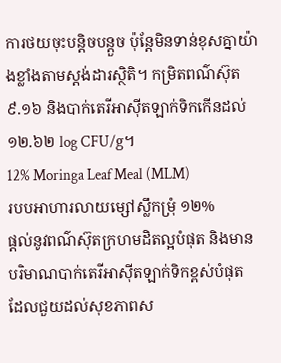ការថយចុះបន្តិចបន្តួច ប៉ុន្តែមិនទាន់ខុសគ្នាយ៉ាងខ្លាំងតាមស្តង់ដារស្ថិតិ។ កម្រិតពណ៌ស៊ុត ៩.១៦ និងបាក់តេរីអាស៊ីតឡាក់ទិកកើនដល់ ១២.៦២ log CFU/g។
12% Moringa Leaf Meal (MLM)
របបអាហារលាយម្សៅស្លឹកម្រុំ ១២%
ផ្តល់នូវពណ៌ស៊ុតក្រហមដិតល្អបំផុត និងមានបរិមាណបាក់តេរីអាស៊ីតឡាក់ទិកខ្ពស់បំផុត ដែលជួយដល់សុខភាពស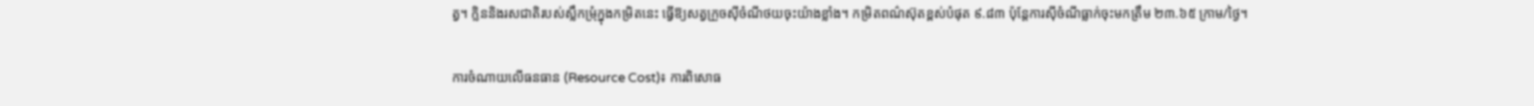ត្វ។ ក្លិននិងរសជាតិរបស់ស្លឹកម្រុំក្នុងកម្រិតនេះ ធ្វើឱ្យសត្វក្រួចស៊ីចំណីថយចុះយ៉ាងខ្លាំង។ កម្រិតពណ៌ស៊ុតខ្ពស់បំផុត ៩.៨៣ ប៉ុន្តែការស៊ីចំណីធ្លាក់ចុះមកត្រឹម ២៣.៦៥ ក្រាម/ថ្ងៃ។

ការចំណាយលើធនធាន (Resource Cost)៖ ការពិសោធ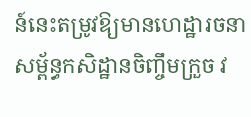ន៍នេះតម្រូវឱ្យមានហេដ្ឋារចនាសម្ព័ន្ធកសិដ្ឋានចិញ្ចឹមក្រួច វ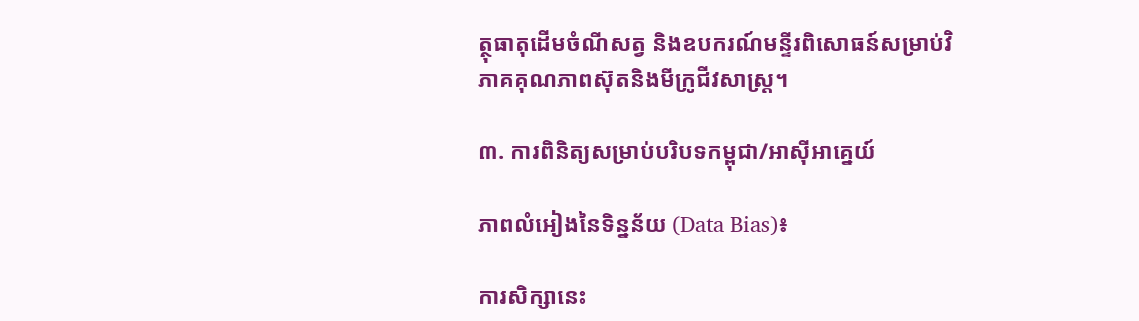ត្ថុធាតុដើមចំណីសត្វ និងឧបករណ៍មន្ទីរពិសោធន៍សម្រាប់វិភាគគុណភាពស៊ុតនិងមីក្រូជីវសាស្ត្រ។

៣. ការពិនិត្យសម្រាប់បរិបទកម្ពុជា/អាស៊ីអាគ្នេយ៍

ភាពលំអៀងនៃទិន្នន័យ (Data Bias)៖

ការសិក្សានេះ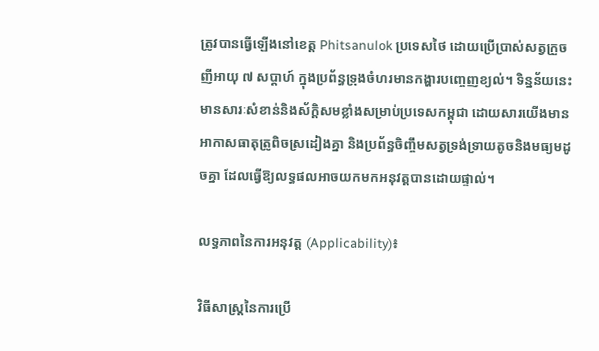ត្រូវបានធ្វើឡើងនៅខេត្ត Phitsanulok ប្រទេសថៃ ដោយប្រើប្រាស់សត្វក្រួចញីអាយុ ៧ សប្តាហ៍ ក្នុងប្រព័ន្ធទ្រុងចំហរមានកង្ហារបញ្ចេញខ្យល់។ ទិន្នន័យនេះមានសារៈសំខាន់និងស័ក្តិសមខ្លាំងសម្រាប់ប្រទេសកម្ពុជា ដោយសារយើងមានអាកាសធាតុត្រូពិចស្រដៀងគ្នា និងប្រព័ន្ធចិញ្ចឹមសត្វទ្រង់ទ្រាយតូចនិងមធ្យមដូចគ្នា ដែលធ្វើឱ្យលទ្ធផលអាចយកមកអនុវត្តបានដោយផ្ទាល់។

លទ្ធភាពនៃការអនុវត្ត (Applicability)៖

វិធីសាស្ត្រនៃការប្រើ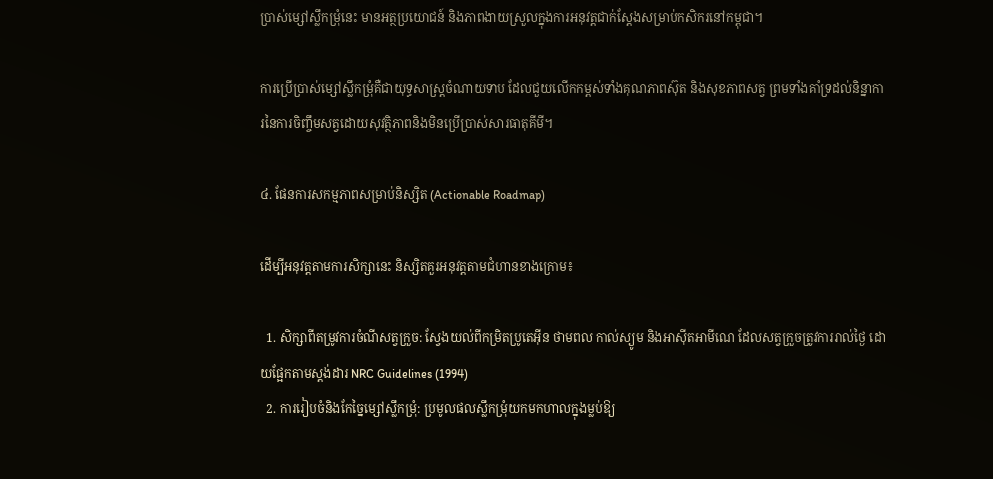ប្រាស់ម្សៅស្លឹកម្រុំនេះ មានអត្ថប្រយោជន៍ និងភាពងាយស្រួលក្នុងការអនុវត្តជាក់ស្តែងសម្រាប់កសិករនៅកម្ពុជា។

ការប្រើប្រាស់ម្សៅស្លឹកម្រុំគឺជាយុទ្ធសាស្ត្រចំណាយទាប ដែលជួយលើកកម្ពស់ទាំងគុណភាពស៊ុត និងសុខភាពសត្វ ព្រមទាំងគាំទ្រដល់និន្នាការនៃការចិញ្ចឹមសត្វដោយសុវត្ថិភាពនិងមិនប្រើប្រាស់សារធាតុគីមី។

៤. ផែនការសកម្មភាពសម្រាប់និស្សិត (Actionable Roadmap)

ដើម្បីអនុវត្តតាមការសិក្សានេះ និស្សិតគួរអនុវត្តតាមជំហានខាងក្រោម៖

  1. សិក្សាពីតម្រូវការចំណីសត្វក្រួច: ស្វែងយល់ពីកម្រិតប្រូតេអ៊ីន ថាមពល កាល់ស្យូម និងអាស៊ីតអាមីណេ ដែលសត្វក្រួចត្រូវការរាល់ថ្ងៃ ដោយផ្អែកតាមស្តង់ដារ NRC Guidelines (1994)
  2. ការរៀបចំនិងកែច្នៃម្សៅស្លឹកម្រុំ: ប្រមូលផលស្លឹកម្រុំយកមកហាលក្នុងម្លប់ឱ្យ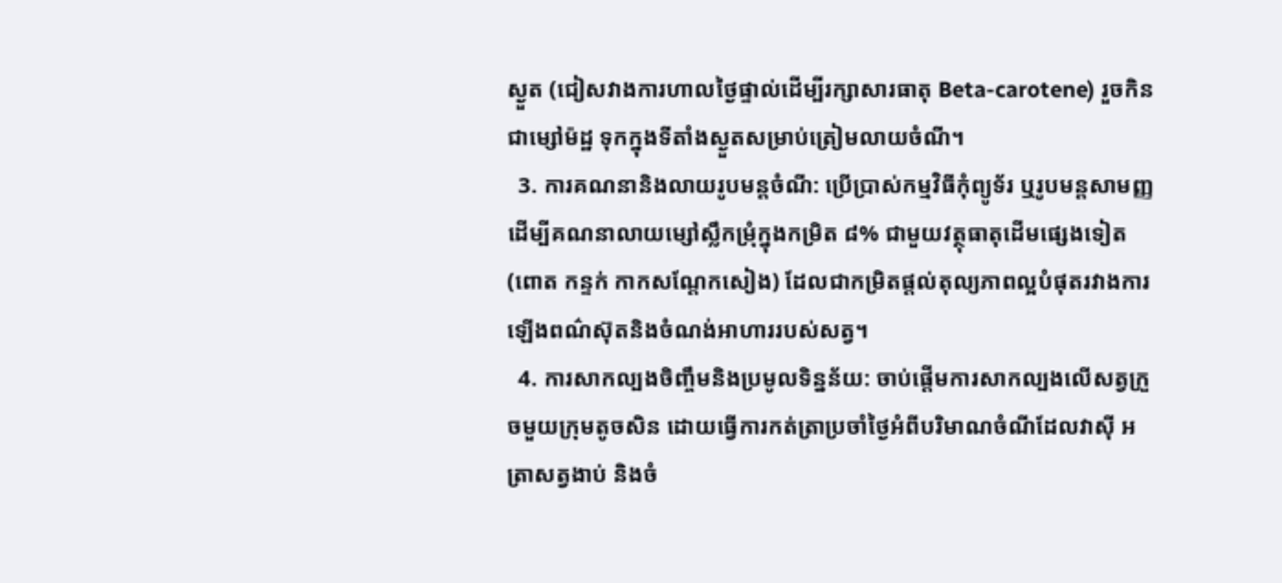ស្ងួត (ជៀសវាងការហាលថ្ងៃផ្ទាល់ដើម្បីរក្សាសារធាតុ Beta-carotene) រួចកិនជាម្សៅម៉ដ្ឋ ទុកក្នុងទីតាំងស្ងួតសម្រាប់ត្រៀមលាយចំណី។
  3. ការគណនានិងលាយរូបមន្តចំណី: ប្រើប្រាស់កម្មវិធីកុំព្យូទ័រ ឬរូបមន្តសាមញ្ញដើម្បីគណនាលាយម្សៅស្លឹកម្រុំក្នុងកម្រិត ៨% ជាមួយវត្ថុធាតុដើមផ្សេងទៀត (ពោត កន្ទក់ កាកសណ្តែកសៀង) ដែលជាកម្រិតផ្តល់តុល្យភាពល្អបំផុតរវាងការឡើងពណ៌ស៊ុតនិងចំណង់អាហាររបស់សត្វ។
  4. ការសាកល្បងចិញ្ចឹមនិងប្រមូលទិន្នន័យ: ចាប់ផ្តើមការសាកល្បងលើសត្វក្រួចមួយក្រុមតូចសិន ដោយធ្វើការកត់ត្រាប្រចាំថ្ងៃអំពីបរិមាណចំណីដែលវាស៊ី អត្រាសត្វងាប់ និងចំ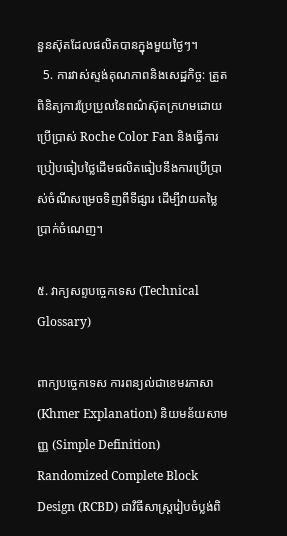នួនស៊ុតដែលផលិតបានក្នុងមួយថ្ងៃៗ។
  5. ការវាស់ស្ទង់គុណភាពនិងសេដ្ឋកិច្ច: ត្រួតពិនិត្យការប្រែប្រួលនៃពណ៌ស៊ុតក្រហមដោយប្រើប្រាស់ Roche Color Fan និងធ្វើការប្រៀបធៀបថ្លៃដើមផលិតធៀបនឹងការប្រើប្រាស់ចំណីសម្រេចទិញពីទីផ្សារ ដើម្បីវាយតម្លៃប្រាក់ចំណេញ។

៥. វាក្យសព្ទបច្ចេកទេស (Technical Glossary)

ពាក្យបច្ចេកទេស ការពន្យល់ជាខេមរភាសា (Khmer Explanation) និយមន័យសាមញ្ញ (Simple Definition)
Randomized Complete Block Design (RCBD) ជាវិធីសាស្ត្ររៀបចំប្លង់ពិ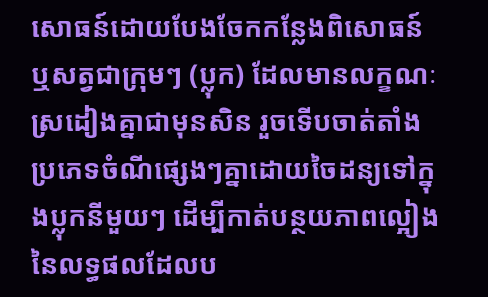សោធន៍ដោយបែងចែកកន្លែងពិសោធន៍ ឬសត្វជាក្រុមៗ (ប្លុក) ដែលមានលក្ខណៈស្រដៀងគ្នាជាមុនសិន រួចទើបចាត់តាំងប្រភេទចំណីផ្សេងៗគ្នាដោយចៃដន្យទៅក្នុងប្លុកនីមួយៗ ដើម្បីកាត់បន្ថយភាពល្អៀងនៃលទ្ធផលដែលប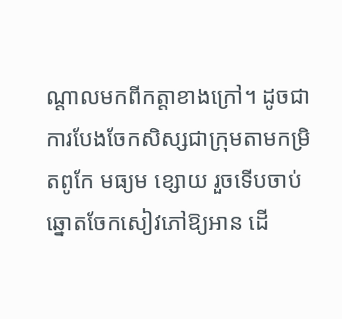ណ្តាលមកពីកត្តាខាងក្រៅ។ ដូចជាការបែងចែកសិស្សជាក្រុមតាមកម្រិតពូកែ មធ្យម ខ្សោយ រួចទើបចាប់ឆ្នោតចែកសៀវភៅឱ្យអាន ដើ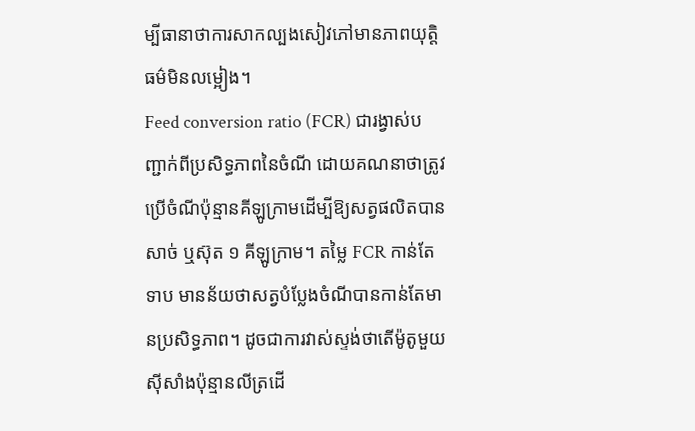ម្បីធានាថាការសាកល្បងសៀវភៅមានភាពយុត្តិធម៌មិនលម្អៀង។
Feed conversion ratio (FCR) ជារង្វាស់បញ្ជាក់ពីប្រសិទ្ធភាពនៃចំណី ដោយគណនាថាត្រូវប្រើចំណីប៉ុន្មានគីឡូក្រាមដើម្បីឱ្យសត្វផលិតបានសាច់ ឬស៊ុត ១ គីឡូក្រាម។ តម្លៃ FCR កាន់តែទាប មានន័យថាសត្វបំប្លែងចំណីបានកាន់តែមានប្រសិទ្ធភាព។ ដូចជាការវាស់ស្ទង់ថាតើម៉ូតូមួយស៊ីសាំងប៉ុន្មានលីត្រដើ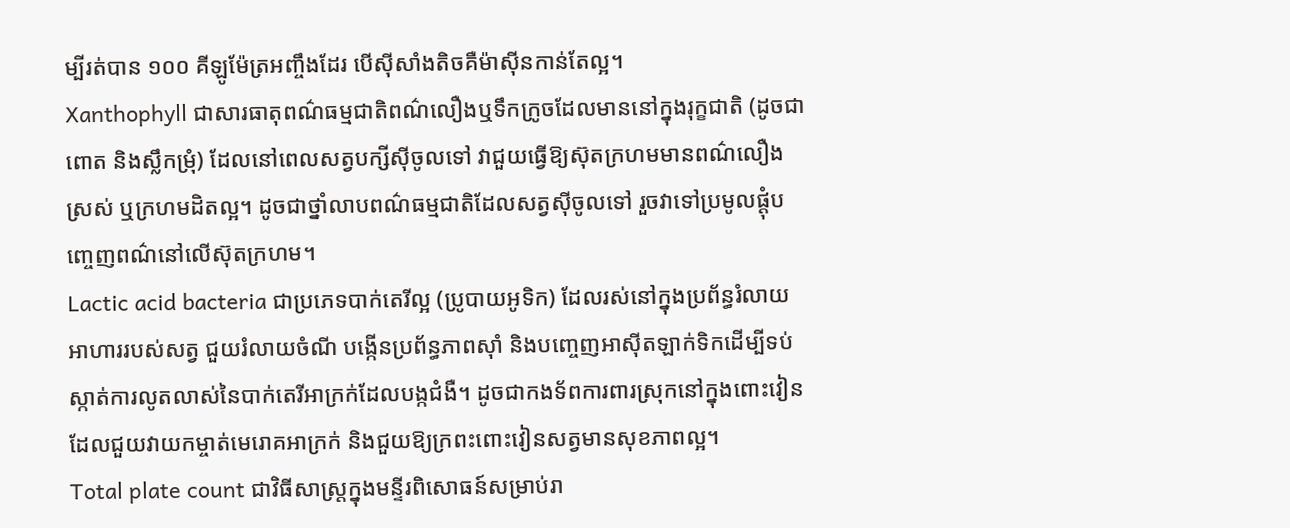ម្បីរត់បាន ១០០ គីឡូម៉ែត្រអញ្ចឹងដែរ បើស៊ីសាំងតិចគឺម៉ាស៊ីនកាន់តែល្អ។
Xanthophyll ជាសារធាតុពណ៌ធម្មជាតិពណ៌លឿងឬទឹកក្រូចដែលមាននៅក្នុងរុក្ខជាតិ (ដូចជាពោត និងស្លឹកម្រុំ) ដែលនៅពេលសត្វបក្សីស៊ីចូលទៅ វាជួយធ្វើឱ្យស៊ុតក្រហមមានពណ៌លឿងស្រស់ ឬក្រហមដិតល្អ។ ដូចជាថ្នាំលាបពណ៌ធម្មជាតិដែលសត្វស៊ីចូលទៅ រួចវាទៅប្រមូលផ្តុំបញ្ចេញពណ៌នៅលើស៊ុតក្រហម។
Lactic acid bacteria ជាប្រភេទបាក់តេរីល្អ (ប្រូបាយអូទិក) ដែលរស់នៅក្នុងប្រព័ន្ធរំលាយអាហាររបស់សត្វ ជួយរំលាយចំណី បង្កើនប្រព័ន្ធភាពស៊ាំ និងបញ្ចេញអាស៊ីតឡាក់ទិកដើម្បីទប់ស្កាត់ការលូតលាស់នៃបាក់តេរីអាក្រក់ដែលបង្កជំងឺ។ ដូចជាកងទ័ពការពារស្រុកនៅក្នុងពោះវៀន ដែលជួយវាយកម្ចាត់មេរោគអាក្រក់ និងជួយឱ្យក្រពះពោះវៀនសត្វមានសុខភាពល្អ។
Total plate count ជាវិធីសាស្ត្រក្នុងមន្ទីរពិសោធន៍សម្រាប់រា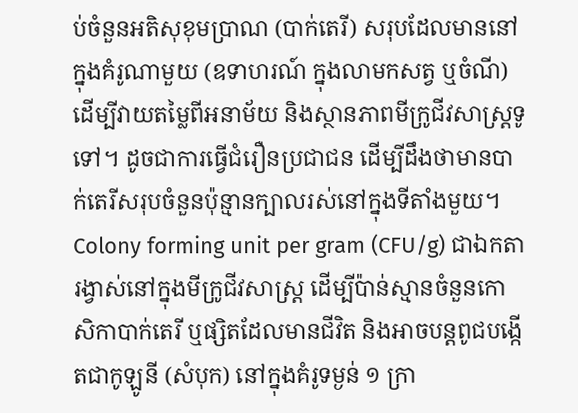ប់ចំនួនអតិសុខុមប្រាណ (បាក់តេរី) សរុបដែលមាននៅក្នុងគំរូណាមួយ (ឧទាហរណ៍ ក្នុងលាមកសត្វ ឬចំណី) ដើម្បីវាយតម្លៃពីអនាម័យ និងស្ថានភាពមីក្រូជីវសាស្ត្រទូទៅ។ ដូចជាការធ្វើជំរឿនប្រជាជន ដើម្បីដឹងថាមានបាក់តេរីសរុបចំនួនប៉ុន្មានក្បាលរស់នៅក្នុងទីតាំងមួយ។
Colony forming unit per gram (CFU/g) ជាឯកតារង្វាស់នៅក្នុងមីក្រូជីវសាស្ត្រ ដើម្បីប៉ាន់ស្មានចំនួនកោសិកាបាក់តេរី ឬផ្សិតដែលមានជីវិត និងអាចបន្តពូជបង្កើតជាកូឡូនី (សំបុក) នៅក្នុងគំរូទម្ងន់ ១ ក្រា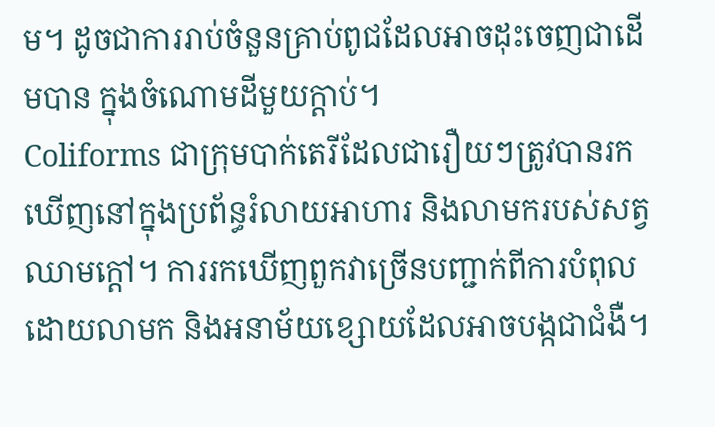ម។ ដូចជាការរាប់ចំនួនគ្រាប់ពូជដែលអាចដុះចេញជាដើមបាន ក្នុងចំណោមដីមួយក្តាប់។
Coliforms ជាក្រុមបាក់តេរីដែលជារឿយៗត្រូវបានរកឃើញនៅក្នុងប្រព័ន្ធរំលាយអាហារ និងលាមករបស់សត្វឈាមក្តៅ។ ការរកឃើញពួកវាច្រើនបញ្ជាក់ពីការបំពុលដោយលាមក និងអនាម័យខ្សោយដែលអាចបង្កជាជំងឺ។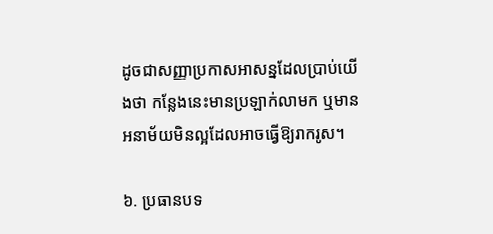ដូចជាសញ្ញាប្រកាសអាសន្នដែលប្រាប់យើងថា កន្លែងនេះមានប្រឡាក់លាមក ឬមានអនាម័យមិនល្អដែលអាចធ្វើឱ្យរាករូស។

៦. ប្រធានបទ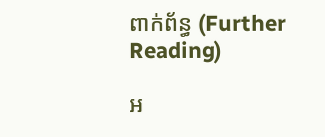ពាក់ព័ន្ធ (Further Reading)

អ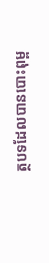ត្ថបទដែលបានបោះពុម្ព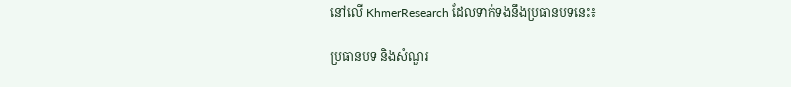នៅលើ KhmerResearch ដែលទាក់ទងនឹងប្រធានបទនេះ៖

ប្រធានបទ និងសំណួរ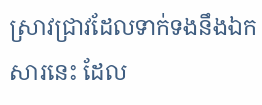ស្រាវជ្រាវដែលទាក់ទងនឹងឯកសារនេះ ដែល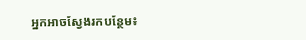អ្នកអាចស្វែងរកបន្ថែម៖